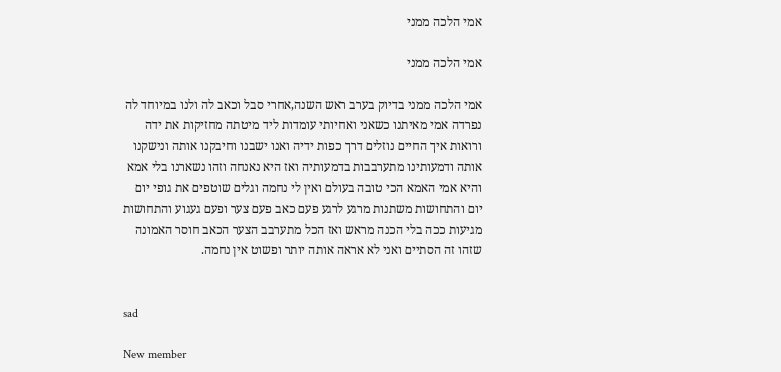אמי הלכה ממני

אמי הלכה ממני

אמי הלכה ממני בדיוק בערב ראש השנה,אחרי סבל וכאב לה ולנו במיוחד לה נפרדה אמי מאיתנו כשאני ואחיותי עומדות ליד מיטתה מחזיקות את ידה ורואות איך החיים נוזלים דרך כפות ידיה ואנו ישבנו וחיבקנו אותה ונישקנו אותה ודמעותינו מתערבבות בדמעותיה ואז היא נאנחה וזהו נשארנו בלי אמא והיא אמי האמא הכי טובה בעולם ואין לי נחמה וגלים שוטפים את גופי יום יום והתחושות משתנות מרגע לרגע פעם כאב פעם צער ופעם געגוע והתחושות מגיעות ככה בלי הכנה מראש ואז הכל מתערבב הצער הכאב חוסר האמונה שזהו זה הסתיים ואני לא אראה אותה יותר ופשוט אין נחמה.


sad

New member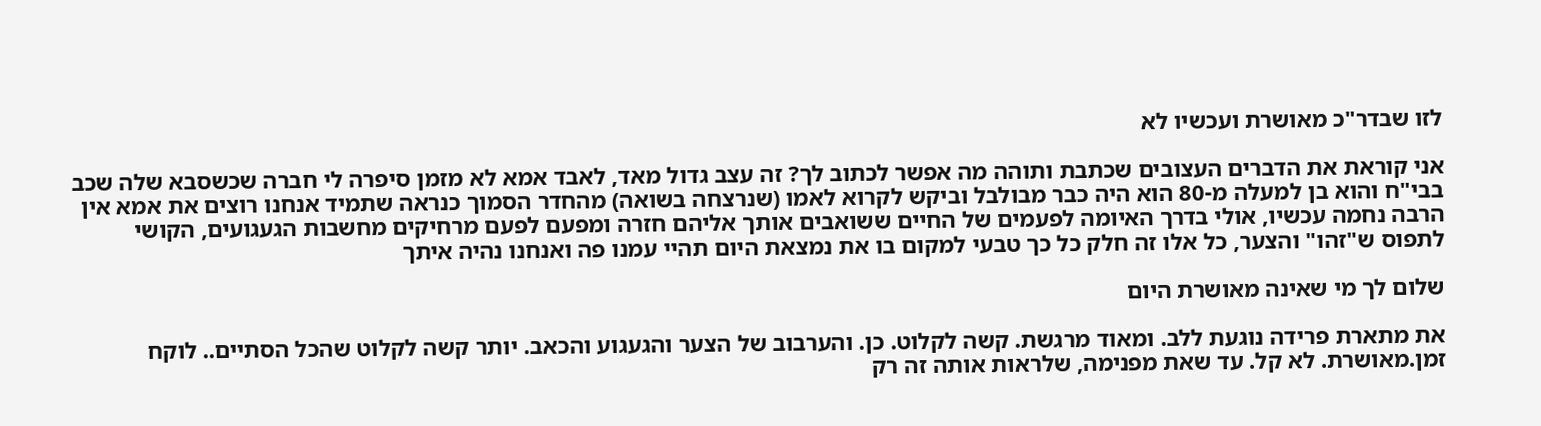לזו שבדר"כ מאושרת ועכשיו לא

אני קוראת את הדברים העצובים שכתבת ותוהה מה אפשר לכתוב לך? זה עצב גדול מאד, לאבד אמא לא מזמן סיפרה לי חברה שכשסבא שלה שכב בבי"ח והוא בן למעלה מ-80 הוא היה כבר מבולבל וביקש לקרוא לאמו (שנרצחה בשואה) מהחדר הסמוך כנראה שתמיד אנחנו רוצים את אמא אין הרבה נחמה עכשיו, אולי בדרך האיומה לפעמים של החיים ששואבים אותך אליהם חזרה ומפעם לפעם מרחיקים מחשבות הגעגועים, הקושי לתפוס ש"זהו" והצער, כל אלו זה חלק כל כך טבעי למקום בו את נמצאת היום תהיי עמנו פה ואנחנו נהיה איתך

שלום לך מי שאינה מאושרת היום

את מתארת פרידה נוגעת ללב. ומאוד מרגשת. קשה לקלוט. כן. והערבוב של הצער והגעגוע והכאב. יותר קשה לקלוט שהכל הסתיים.. לוקח זמן.מאושרת. לא קל. עד שאת מפנימה, שלראות אותה זה רק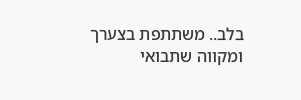בלב.. משתתפת בצערך ומקווה שתבואי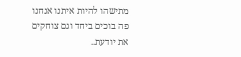מתישהו להיות איתנו אנחנו פה בוכים ביחד וגם צוחקים את יודעת..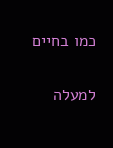כמו בחיים

למעלה